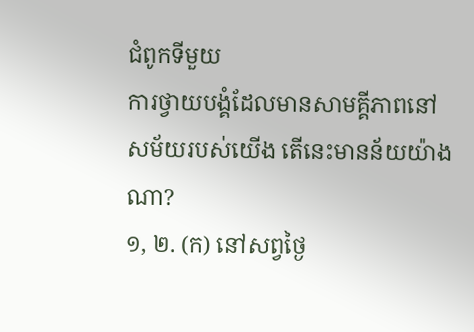ជំពូកទីមួយ
ការថ្វាយបង្គំដែលមានសាមគ្គីភាពនៅសម័យរបស់យើង តើនេះមានន័យយ៉ាងណា?
១, ២. (ក) នៅសព្វថ្ងៃ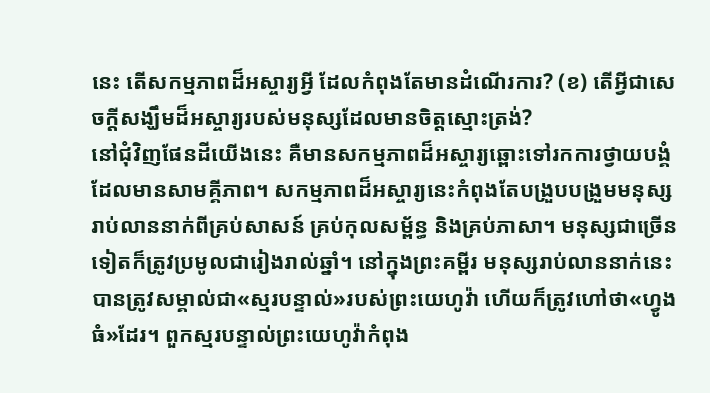នេះ តើសកម្មភាពដ៏អស្ចារ្យអ្វី ដែលកំពុងតែមានដំណើរការ? (ខ) តើអ្វីជាសេចក្ដីសង្ឃឹមដ៏អស្ចារ្យរបស់មនុស្សដែលមានចិត្តស្មោះត្រង់?
នៅជុំវិញផែនដីយើងនេះ គឺមានសកម្មភាពដ៏អស្ចារ្យឆ្ពោះទៅរកការថ្វាយបង្គំដែលមានសាមគ្គីភាព។ សកម្មភាពដ៏អស្ចារ្យនេះកំពុងតែបង្រួបបង្រួមមនុស្សរាប់លាននាក់ពីគ្រប់សាសន៍ គ្រប់កុលសម្ព័ន្ធ និងគ្រប់ភាសា។ មនុស្សជាច្រើនទៀតក៏ត្រូវប្រមូលជារៀងរាល់ឆ្នាំ។ នៅក្នុងព្រះគម្ពីរ មនុស្សរាប់លាននាក់នេះបានត្រូវសម្គាល់ជា«ស្មរបន្ទាល់»របស់ព្រះយេហូវ៉ា ហើយក៏ត្រូវហៅថា«ហ្វូងធំ»ដែរ។ ពួកស្មរបន្ទាល់ព្រះយេហូវ៉ាកំពុង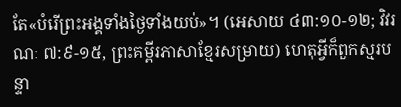តែ«បំរើព្រះអង្គទាំងថ្ងៃទាំងយប់»។ (អេសាយ ៤៣:១០-១២; វិវរណៈ ៧:៩-១៥, ព្រះគម្ពីរភាសាខ្មែរសម្រាយ) ហេតុអ្វីក៏ពួកស្មរបន្ទា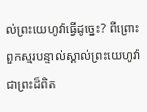ល់ព្រះយេហូវ៉ាធ្វើដូច្នេះ? ពីព្រោះពួកស្មរបន្ទាល់ស្គាល់ព្រះយេហូវ៉ាជាព្រះដ៏ពិត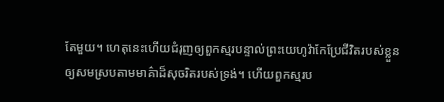តែមួយ។ ហេតុនេះហើយជំរុញឲ្យពួកស្មរបន្ទាល់ព្រះយេហូវ៉ាកែប្រែជីវិតរបស់ខ្លួនឲ្យសមស្របតាមមាគ៌ាដ៏សុចរិតរបស់ទ្រង់។ ហើយពួកស្មរប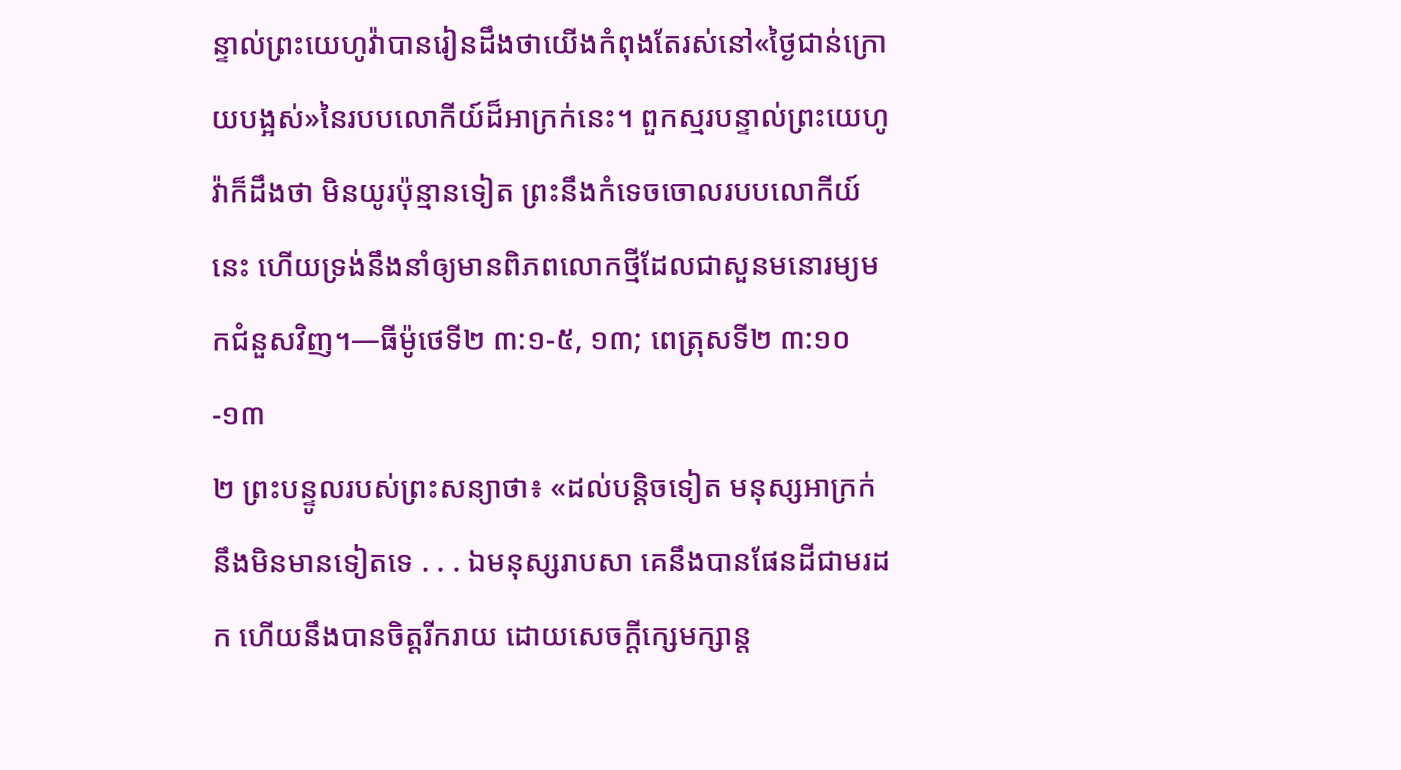ន្ទាល់ព្រះយេហូវ៉ាបានរៀនដឹងថាយើងកំពុងតែរស់នៅ«ថ្ងៃជាន់ក្រោយបង្អស់»នៃរបបលោកីយ៍ដ៏អាក្រក់នេះ។ ពួកស្មរបន្ទាល់ព្រះយេហូវ៉ាក៏ដឹងថា មិនយូរប៉ុន្មានទៀត ព្រះនឹងកំទេចចោលរបបលោកីយ៍នេះ ហើយទ្រង់នឹងនាំឲ្យមានពិភពលោកថ្មីដែលជាសួនមនោរម្យមកជំនួសវិញ។—ធីម៉ូថេទី២ ៣:១-៥, ១៣; ពេត្រុសទី២ ៣:១០-១៣
២ ព្រះបន្ទូលរបស់ព្រះសន្យាថា៖ «ដល់បន្ដិចទៀត មនុស្សអាក្រក់នឹងមិនមានទៀតទេ . . . ឯមនុស្សរាបសា គេនឹងបានផែនដីជាមរដក ហើយនឹងបានចិត្តរីករាយ ដោយសេចក្ដីក្សេមក្សាន្ត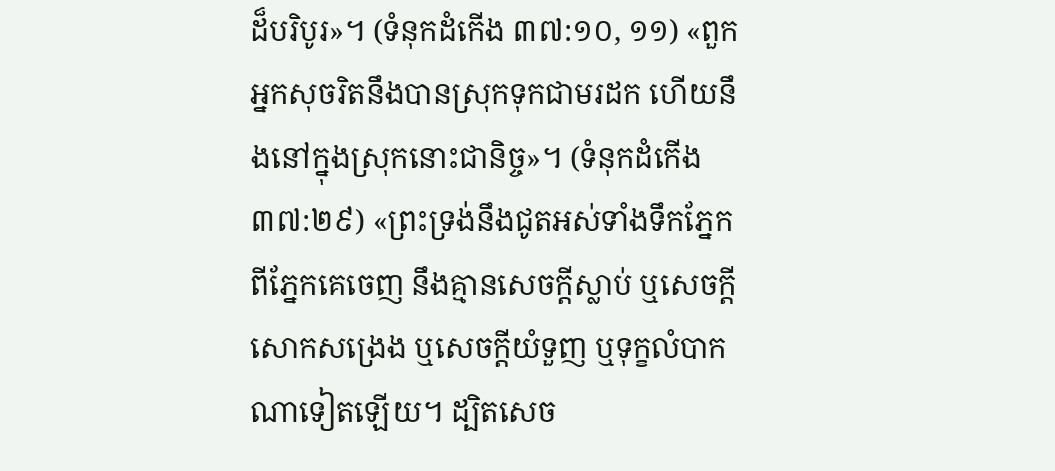ដ៏បរិបូរ»។ (ទំនុកដំកើង ៣៧:១០, ១១) «ពួកអ្នកសុចរិតនឹងបានស្រុកទុកជាមរដក ហើយនឹងនៅក្នុងស្រុកនោះជានិច្ច»។ (ទំនុកដំកើង ៣៧:២៩) «ព្រះទ្រង់នឹងជូតអស់ទាំងទឹកភ្នែក ពីភ្នែកគេចេញ នឹងគ្មានសេចក្ដីស្លាប់ ឬសេចក្ដីសោកសង្រេង ឬសេចក្ដីយំទួញ ឬទុក្ខលំបាកណាទៀតឡើយ។ ដ្បិតសេច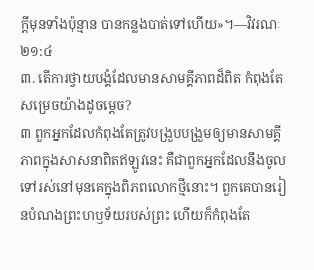ក្ដីមុនទាំងប៉ុន្មាន បានកន្លងបាត់ទៅហើយ»។—វិវរណៈ ២១:៤
៣. តើការថ្វាយបង្គំដែលមានសាមគ្គីភាពដ៏ពិត កំពុងតែសម្រេចយ៉ាងដូចម្ដេច?
៣ ពួកអ្នកដែលកំពុងតែត្រូវបង្រួបបង្រួមឲ្យមានសាមគ្គីភាពក្នុងសាសនាពិតឥឡូវនេះ គឺជាពួកអ្នកដែលនឹងចូលទៅរស់នៅមុនគេក្នុងពិភពលោកថ្មីនោះ។ ពួកគេបានរៀនបំណងព្រះហឫទ័យរបស់ព្រះ ហើយក៏កំពុងតែ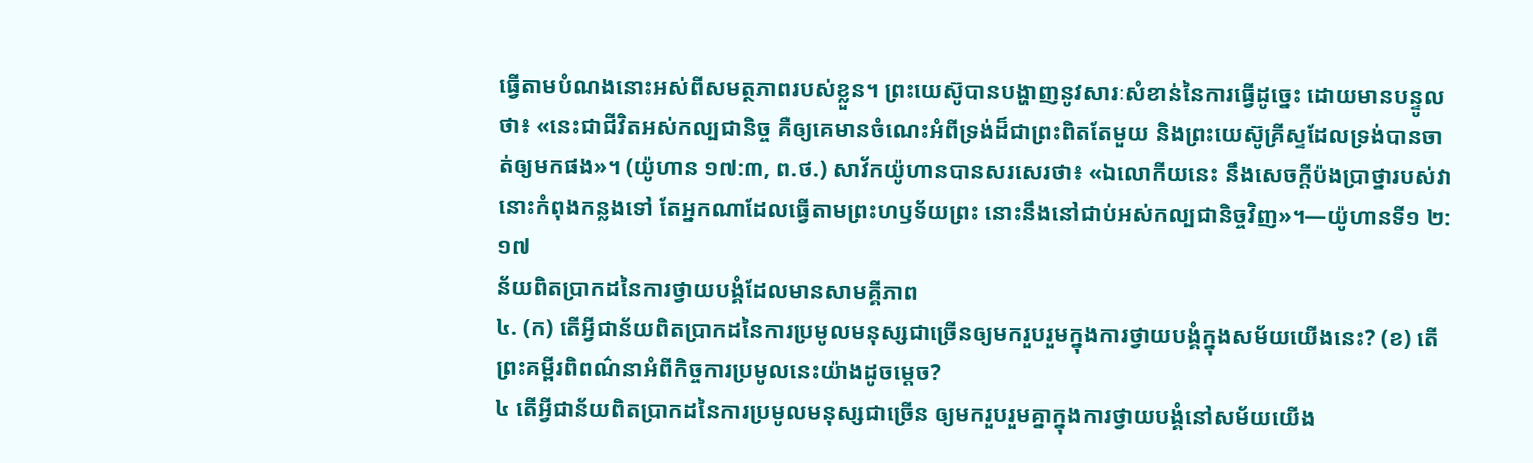ធ្វើតាមបំណងនោះអស់ពីសមត្ថភាពរបស់ខ្លួន។ ព្រះយេស៊ូបានបង្ហាញនូវសារៈសំខាន់នៃការធ្វើដូច្នេះ ដោយមានបន្ទូលថា៖ «នេះជាជីវិតអស់កល្បជានិច្ច គឺឲ្យគេមានចំណេះអំពីទ្រង់ដ៏ជាព្រះពិតតែមួយ និងព្រះយេស៊ូគ្រីស្ទដែលទ្រង់បានចាត់ឲ្យមកផង»។ (យ៉ូហាន ១៧:៣, ព.ថ.) សាវ័កយ៉ូហានបានសរសេរថា៖ «ឯលោកីយនេះ នឹងសេចក្ដីប៉ងប្រាថ្នារបស់វា នោះកំពុងកន្លងទៅ តែអ្នកណាដែលធ្វើតាមព្រះហឫទ័យព្រះ នោះនឹងនៅជាប់អស់កល្បជានិច្ចវិញ»។—យ៉ូហានទី១ ២:១៧
ន័យពិតប្រាកដនៃការថ្វាយបង្គំដែលមានសាមគ្គីភាព
៤. (ក) តើអ្វីជាន័យពិតប្រាកដនៃការប្រមូលមនុស្សជាច្រើនឲ្យមករួបរួមក្នុងការថ្វាយបង្គំក្នុងសម័យយើងនេះ? (ខ) តើព្រះគម្ពីរពិពណ៌នាអំពីកិច្ចការប្រមូលនេះយ៉ាងដូចម្ដេច?
៤ តើអ្វីជាន័យពិតប្រាកដនៃការប្រមូលមនុស្សជាច្រើន ឲ្យមករួបរួមគ្នាក្នុងការថ្វាយបង្គំនៅសម័យយើង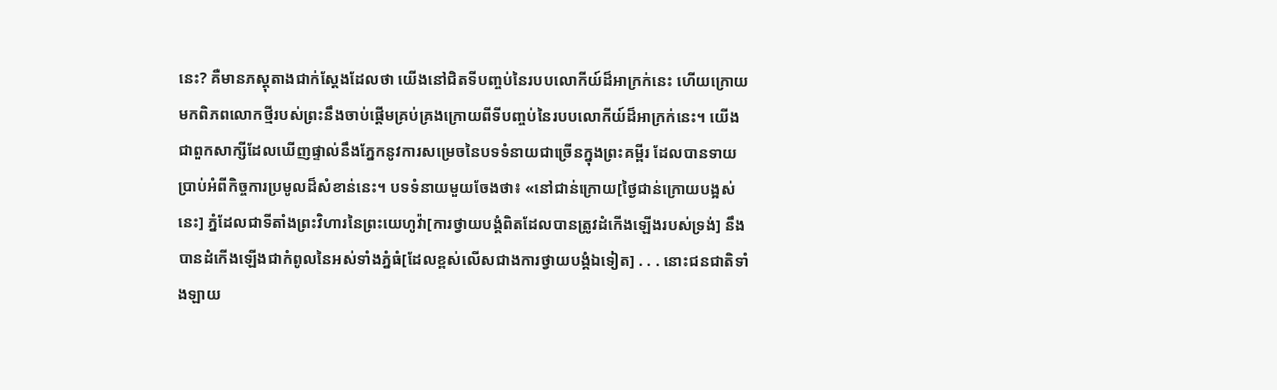នេះ? គឺមានភស្តុតាងជាក់ស្តែងដែលថា យើងនៅជិតទីបញ្ចប់នៃរបបលោកីយ៍ដ៏អាក្រក់នេះ ហើយក្រោយមកពិភពលោកថ្មីរបស់ព្រះនឹងចាប់ផ្ដើមគ្រប់គ្រងក្រោយពីទីបញ្ចប់នៃរបបលោកីយ៍ដ៏អាក្រក់នេះ។ យើងជាពួកសាក្សីដែលឃើញផ្ទាល់នឹងភ្នែកនូវការសម្រេចនៃបទទំនាយជាច្រើនក្នុងព្រះគម្ពីរ ដែលបានទាយប្រាប់អំពីកិច្ចការប្រមូលដ៏សំខាន់នេះ។ បទទំនាយមួយចែងថា៖ «នៅជាន់ក្រោយ[ថ្ងៃជាន់ក្រោយបង្អស់នេះ] ភ្នំដែលជាទីតាំងព្រះវិហារនៃព្រះយេហូវ៉ា[ការថ្វាយបង្គំពិតដែលបានត្រូវដំកើងឡើងរបស់ទ្រង់] នឹងបានដំកើងឡើងជាកំពូលនៃអស់ទាំងភ្នំធំ[ដែលខ្ពស់លើសជាងការថ្វាយបង្គំឯទៀត] . . . នោះជនជាតិទាំងឡាយ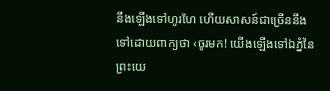នឹងឡើងទៅហូរហែ ហើយសាសន៍ជាច្រើននឹងទៅដោយពាក្យថា ‹ចូរមក! យើងឡើងទៅឯភ្នំនៃព្រះយេ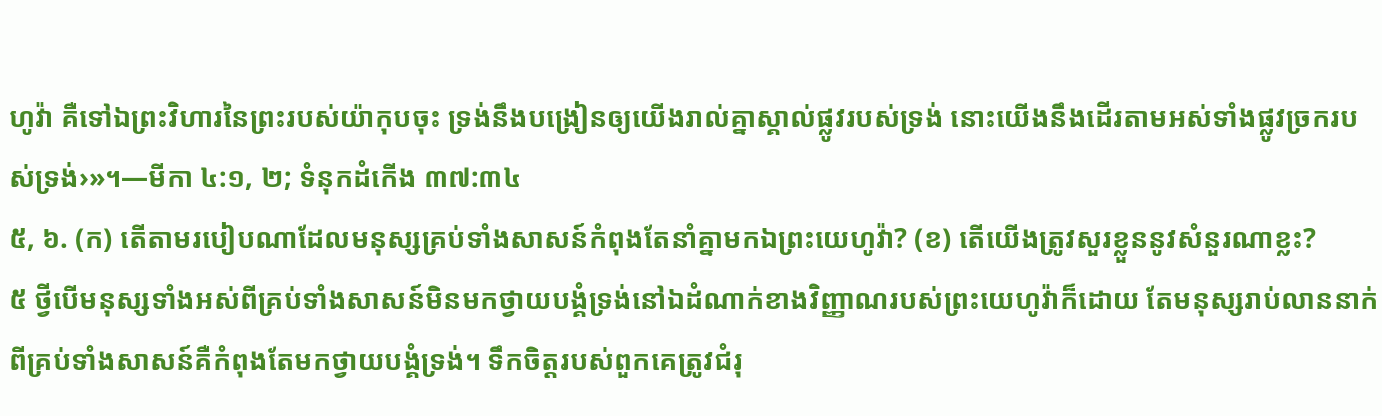ហូវ៉ា គឺទៅឯព្រះវិហារនៃព្រះរបស់យ៉ាកុបចុះ ទ្រង់នឹងបង្រៀនឲ្យយើងរាល់គ្នាស្គាល់ផ្លូវរបស់ទ្រង់ នោះយើងនឹងដើរតាមអស់ទាំងផ្លូវច្រករបស់ទ្រង់›»។—មីកា ៤:១, ២; ទំនុកដំកើង ៣៧:៣៤
៥, ៦. (ក) តើតាមរបៀបណាដែលមនុស្សគ្រប់ទាំងសាសន៍កំពុងតែនាំគ្នាមកឯព្រះយេហូវ៉ា? (ខ) តើយើងត្រូវសួរខ្លួននូវសំនួរណាខ្លះ?
៥ ថ្វីបើមនុស្សទាំងអស់ពីគ្រប់ទាំងសាសន៍មិនមកថ្វាយបង្គំទ្រង់នៅឯដំណាក់ខាងវិញ្ញាណរបស់ព្រះយេហូវ៉ាក៏ដោយ តែមនុស្សរាប់លាននាក់ពីគ្រប់ទាំងសាសន៍គឺកំពុងតែមកថ្វាយបង្គំទ្រង់។ ទឹកចិត្តរបស់ពួកគេត្រូវជំរុ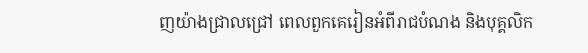ញយ៉ាងជ្រាលជ្រៅ ពេលពួកគេរៀនអំពីរាជបំណង និងបុគ្គលិក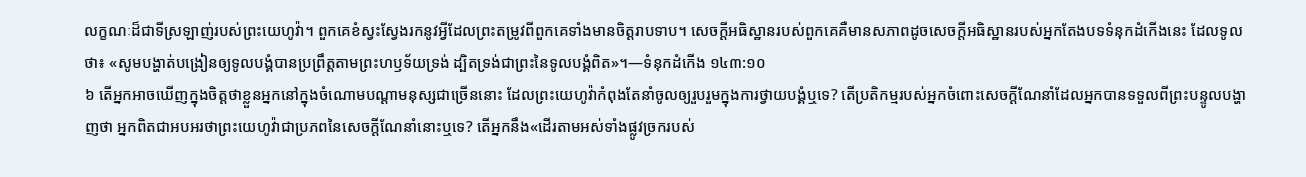លក្ខណៈដ៏ជាទីស្រឡាញ់របស់ព្រះយេហូវ៉ា។ ពួកគេខំស្វះស្វែងរកនូវអ្វីដែលព្រះតម្រូវពីពួកគេទាំងមានចិត្តរាបទាប។ សេចក្ដីអធិស្ឋានរបស់ពួកគេគឺមានសភាពដូចសេចក្ដីអធិស្ឋានរបស់អ្នកតែងបទទំនុកដំកើងនេះ ដែលទូលថា៖ «សូមបង្ហាត់បង្រៀនឲ្យទូលបង្គំបានប្រព្រឹត្តតាមព្រះហឫទ័យទ្រង់ ដ្បិតទ្រង់ជាព្រះនៃទូលបង្គំពិត»។—ទំនុកដំកើង ១៤៣:១០
៦ តើអ្នកអាចឃើញក្នុងចិត្តថាខ្លួនអ្នកនៅក្នុងចំណោមបណ្ដាមនុស្សជាច្រើននោះ ដែលព្រះយេហូវ៉ាកំពុងតែនាំចូលឲ្យរួបរួមក្នុងការថ្វាយបង្គំឬទេ? តើប្រតិកម្មរបស់អ្នកចំពោះសេចក្ដីណែនាំដែលអ្នកបានទទួលពីព្រះបន្ទូលបង្ហាញថា អ្នកពិតជាអបអរថាព្រះយេហូវ៉ាជាប្រភពនៃសេចក្ដីណែនាំនោះឬទេ? តើអ្នកនឹង«ដើរតាមអស់ទាំងផ្លូវច្រករបស់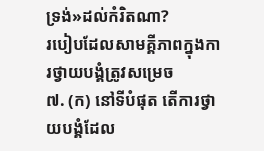ទ្រង់»ដល់កំរិតណា?
របៀបដែលសាមគ្គីភាពក្នុងការថ្វាយបង្គំត្រូវសម្រេច
៧. (ក) នៅទីបំផុត តើការថ្វាយបង្គំដែល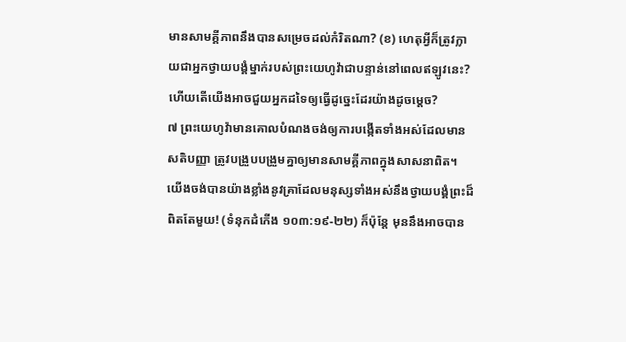មានសាមគ្គីភាពនឹងបានសម្រេចដល់កំរិតណា? (ខ) ហេតុអ្វីក៏ត្រូវក្លាយជាអ្នកថ្វាយបង្គំម្នាក់របស់ព្រះយេហូវ៉ាជាបន្ទាន់នៅពេលឥឡូវនេះ? ហើយតើយើងអាចជួយអ្នកដទៃឲ្យធ្វើដូច្នេះដែរយ៉ាងដូចម្ដេច?
៧ ព្រះយេហូវ៉ាមានគោលបំណងចង់ឲ្យការបង្កើតទាំងអស់ដែលមានសតិបញ្ញា ត្រូវបង្រួបបង្រួមគ្នាឲ្យមានសាមគ្គីភាពក្នុងសាសនាពិត។ យើងចង់បានយ៉ាងខ្លាំងនូវគ្រាដែលមនុស្សទាំងអស់នឹងថ្វាយបង្គំព្រះដ៏ពិតតែមួយ! (ទំនុកដំកើង ១០៣:១៩-២២) ក៏ប៉ុន្តែ មុននឹងអាចបាន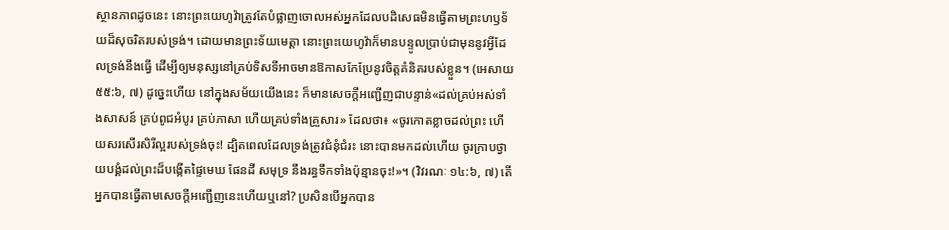ស្ថានភាពដូចនេះ នោះព្រះយេហូវ៉ាត្រូវតែបំផ្លាញចោលអស់អ្នកដែលបដិសេធមិនធ្វើតាមព្រះហឫទ័យដ៏សុចរិតរបស់ទ្រង់។ ដោយមានព្រះទ័យមេត្ដា នោះព្រះយេហូវ៉ាក៏មានបន្ទូលប្រាប់ជាមុននូវអ្វីដែលទ្រង់នឹងធ្វើ ដើម្បីឲ្យមនុស្សនៅគ្រប់ទិសទីអាចមានឱកាសកែប្រែនូវចិត្តគំនិតរបស់ខ្លួន។ (អេសាយ ៥៥:៦, ៧) ដូច្នេះហើយ នៅក្នុងសម័យយើងនេះ ក៏មានសេចក្ដីអញ្ជើញជាបន្ទាន់«ដល់គ្រប់អស់ទាំងសាសន៍ គ្រប់ពូជអំបូរ គ្រប់ភាសា ហើយគ្រប់ទាំងគ្រួសារ» ដែលថា៖ «ចូរកោតខ្លាចដល់ព្រះ ហើយសរសើរសិរីល្អរបស់ទ្រង់ចុះ! ដ្បិតពេលដែលទ្រង់ត្រូវជំនុំជំរះ នោះបានមកដល់ហើយ ចូរក្រាបថ្វាយបង្គំដល់ព្រះដ៏បង្កើតផ្ទៃមេឃ ផែនដី សមុទ្រ នឹងរន្ធទឹកទាំងប៉ុន្មានចុះ!»។ (វិវរណៈ ១៤:៦, ៧) តើអ្នកបានធ្វើតាមសេចក្ដីអញ្ជើញនេះហើយឬនៅ? ប្រសិនបើអ្នកបាន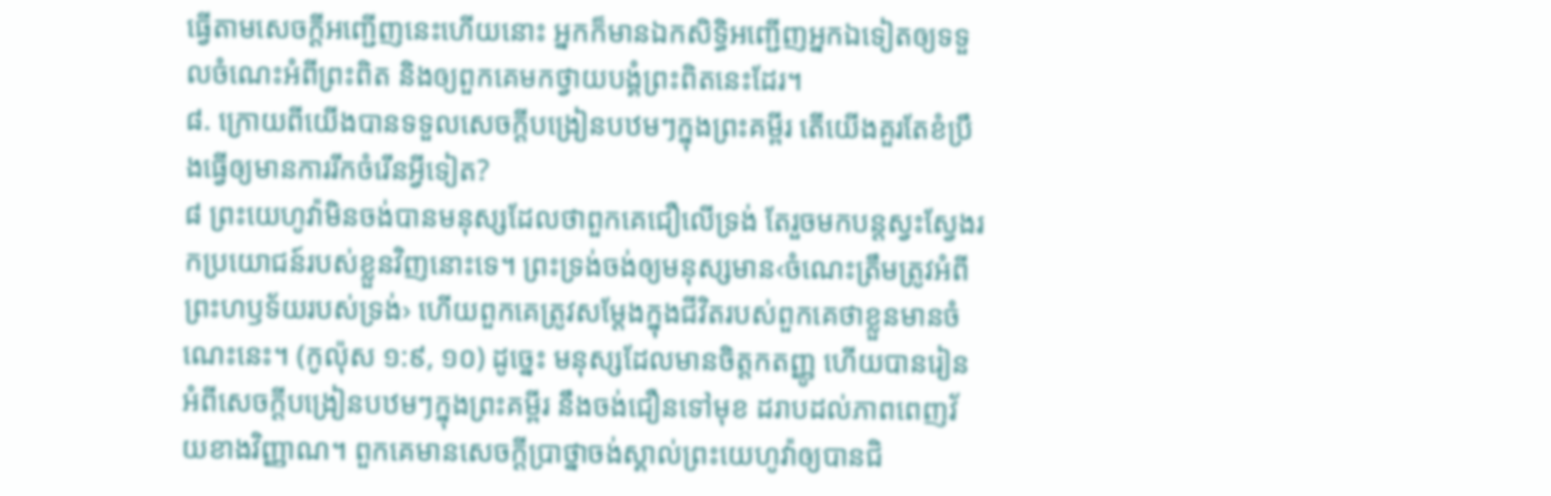ធ្វើតាមសេចក្ដីអញ្ជើញនេះហើយនោះ អ្នកក៏មានឯកសិទ្ធិអញ្ជើញអ្នកឯទៀតឲ្យទទួលចំណេះអំពីព្រះពិត និងឲ្យពួកគេមកថ្វាយបង្គំព្រះពិតនេះដែរ។
៨. ក្រោយពីយើងបានទទួលសេចក្ដីបង្រៀនបឋមៗក្នុងព្រះគម្ពីរ តើយើងគួរតែខំប្រឹងធ្វើឲ្យមានការរីកចំរើនអ្វីទៀត?
៨ ព្រះយេហូវ៉ាមិនចង់បានមនុស្សដែលថាពួកគេជឿលើទ្រង់ តែរួចមកបន្តស្វះស្វែងរកប្រយោជន៍របស់ខ្លួនវិញនោះទេ។ ព្រះទ្រង់ចង់ឲ្យមនុស្សមាន‹ចំណេះត្រឹមត្រូវអំពីព្រះហឫទ័យរបស់ទ្រង់› ហើយពួកគេត្រូវសម្ដែងក្នុងជីវិតរបស់ពួកគេថាខ្លួនមានចំណេះនេះ។ (កូល៉ុស ១:៩, ១០) ដូច្នេះ មនុស្សដែលមានចិត្តកតញ្ញូ ហើយបានរៀនអំពីសេចក្ដីបង្រៀនបឋមៗក្នុងព្រះគម្ពីរ នឹងចង់ជឿនទៅមុខ ដរាបដល់ភាពពេញវ័យខាងវិញ្ញាណ។ ពួកគេមានសេចក្ដីប្រាថ្នាចង់ស្គាល់ព្រះយេហូវ៉ាឲ្យបានជិ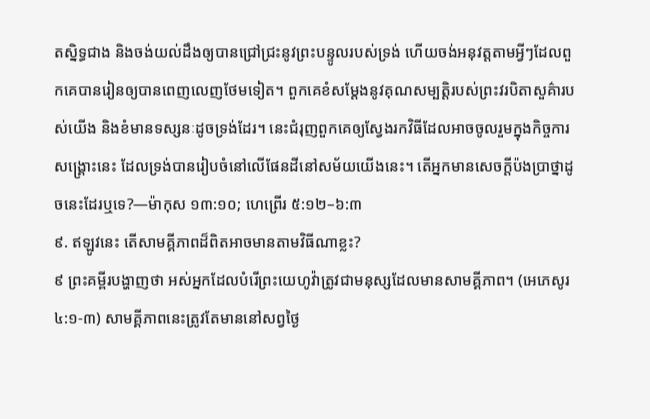តស្និទ្ធជាង និងចង់យល់ដឹងឲ្យបានជ្រៅជ្រះនូវព្រះបន្ទូលរបស់ទ្រង់ ហើយចង់អនុវត្តតាមអ្វីៗដែលពួកគេបានរៀនឲ្យបានពេញលេញថែមទៀត។ ពួកគេខំសម្ដែងនូវគុណសម្បត្ដិរបស់ព្រះវរបិតាសួគ៌ារបស់យើង និងខំមានទស្សនៈដូចទ្រង់ដែរ។ នេះជំរុញពួកគេឲ្យស្វែងរកវិធីដែលអាចចូលរួមក្នុងកិច្ចការសង្គ្រោះនេះ ដែលទ្រង់បានរៀបចំនៅលើផែនដីនៅសម័យយើងនេះ។ តើអ្នកមានសេចក្ដីប៉ងប្រាថ្នាដូចនេះដែរឬទេ?—ម៉ាកុស ១៣:១០; ហេព្រើរ ៥:១២–៦:៣
៩. ឥឡូវនេះ តើសាមគ្គីភាពដ៏ពិតអាចមានតាមវិធីណាខ្លះ?
៩ ព្រះគម្ពីរបង្ហាញថា អស់អ្នកដែលបំរើព្រះយេហូវ៉ាត្រូវជាមនុស្សដែលមានសាមគ្គីភាព។ (អេភេសូរ ៤:១-៣) សាមគ្គីភាពនេះត្រូវតែមាននៅសព្វថ្ងៃ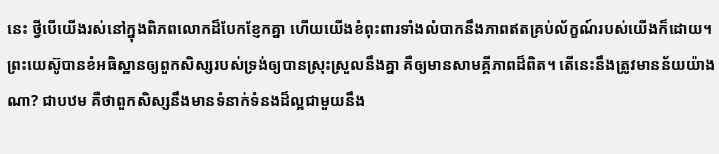នេះ ថ្វីបើយើងរស់នៅក្នុងពិភពលោកដ៏បែកខ្ញែកគ្នា ហើយយើងខំពុះពារទាំងលំបាកនឹងភាពឥតគ្រប់ល័ក្ខណ៍របស់យើងក៏ដោយ។ ព្រះយេស៊ូបានខំអធិស្ឋានឲ្យពួកសិស្សរបស់ទ្រង់ឲ្យបានស្រុះស្រួលនឹងគ្នា គឺឲ្យមានសាមគ្គីភាពដ៏ពិត។ តើនេះនឹងត្រូវមានន័យយ៉ាងណា? ជាបឋម គឺថាពួកសិស្សនឹងមានទំនាក់ទំនងដ៏ល្អជាមួយនឹង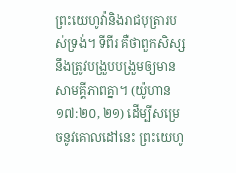ព្រះយេហូវ៉ានិងរាជបុត្រារបស់ទ្រង់។ ទីពីរ គឺថាពួកសិស្សនឹងត្រូវបង្រួបបង្រួមឲ្យមានសាមគ្គីភាពគ្នា។ (យ៉ូហាន ១៧:២០, ២១) ដើម្បីសម្រេចនូវគោលដៅនេះ ព្រះយេហូ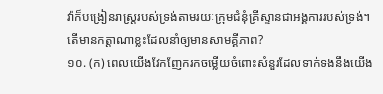វ៉ាក៏បង្រៀនរាស្ត្ររបស់ទ្រង់តាមរយៈក្រុមជំនុំគ្រីស្ទានជាអង្គការរបស់ទ្រង់។
តើមានកត្ដាណាខ្លះដែលនាំឲ្យមានសាមគ្គីភាព?
១០. (ក) ពេលយើងវែកញែករកចម្លើយចំពោះសំនួរដែលទាក់ទងនឹងយើង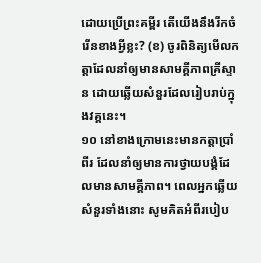ដោយប្រើព្រះគម្ពីរ តើយើងនឹងរីកចំរើនខាងអ្វីខ្លះ? (ខ) ចូរពិនិត្យមើលកត្ដាដែលនាំឲ្យមានសាមគ្គីភាពគ្រីស្ទាន ដោយឆ្លើយសំនួរដែលរៀបរាប់ក្នុងវគ្គនេះ។
១០ នៅខាងក្រោមនេះមានកត្ដាប្រាំពីរ ដែលនាំឲ្យមានការថ្វាយបង្គំដែលមានសាមគ្គីភាព។ ពេលអ្នកឆ្លើយសំនួរទាំងនោះ សូមគិតអំពីរបៀប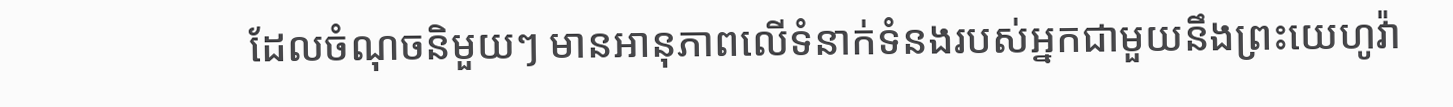ដែលចំណុចនិមួយៗ មានអានុភាពលើទំនាក់ទំនងរបស់អ្នកជាមួយនឹងព្រះយេហូវ៉ា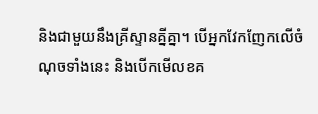និងជាមួយនឹងគ្រីស្ទានគ្នីគ្នា។ បើអ្នកវែកញែកលើចំណុចទាំងនេះ និងបើកមើលខគ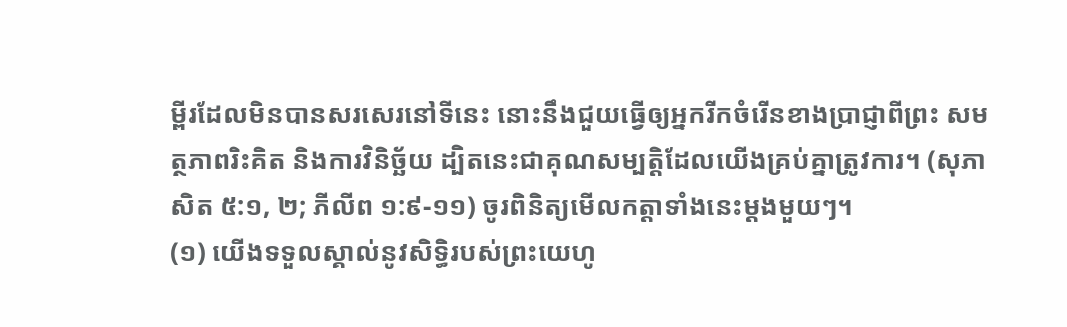ម្ពីរដែលមិនបានសរសេរនៅទីនេះ នោះនឹងជួយធ្វើឲ្យអ្នករីកចំរើនខាងប្រាជ្ញាពីព្រះ សមត្ថភាពរិះគិត និងការវិនិច្ឆ័យ ដ្បិតនេះជាគុណសម្បត្ដិដែលយើងគ្រប់គ្នាត្រូវការ។ (សុភាសិត ៥:១, ២; ភីលីព ១:៩-១១) ចូរពិនិត្យមើលកត្ដាទាំងនេះម្ដងមួយៗ។
(១) យើងទទួលស្គាល់នូវសិទ្ធិរបស់ព្រះយេហូ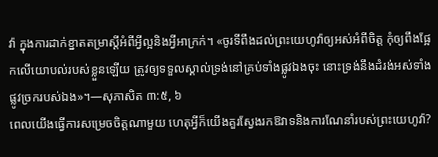វ៉ា ក្នុងការដាក់ខ្នាតតម្រាស្តីអំពីអ្វីល្អនិងអ្វីអាក្រក់។ «ចូរទីពឹងដល់ព្រះយេហូវ៉ាឲ្យអស់អំពីចិត្ត កុំឲ្យពឹងផ្អែកលើយោបល់របស់ខ្លួនឡើយ ត្រូវឲ្យទទួលស្គាល់ទ្រង់នៅគ្រប់ទាំងផ្លូវឯងចុះ នោះទ្រង់នឹងដំរង់អស់ទាំងផ្លូវច្រករបស់ឯង»។—សុភាសិត ៣:៥, ៦
ពេលយើងធ្វើការសម្រេចចិត្តណាមួយ ហេតុអ្វីក៏យើងគួរស្វែងរកឱវាទនិងការណែនាំរបស់ព្រះយេហូវ៉ា?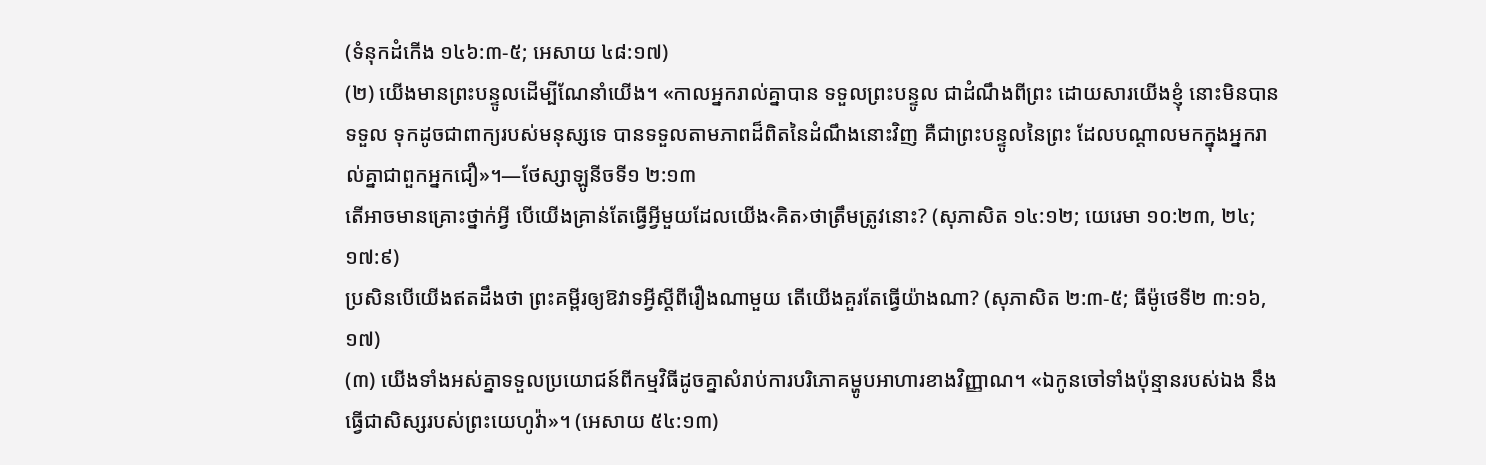(ទំនុកដំកើង ១៤៦:៣-៥; អេសាយ ៤៨:១៧)
(២) យើងមានព្រះបន្ទូលដើម្បីណែនាំយើង។ «កាលអ្នករាល់គ្នាបាន ទទួលព្រះបន្ទូល ជាដំណឹងពីព្រះ ដោយសារយើងខ្ញុំ នោះមិនបានទទួល ទុកដូចជាពាក្យរបស់មនុស្សទេ បានទទួលតាមភាពដ៏ពិតនៃដំណឹងនោះវិញ គឺជាព្រះបន្ទូលនៃព្រះ ដែលបណ្ដាលមកក្នុងអ្នករាល់គ្នាជាពួកអ្នកជឿ»។—ថែស្សាឡូនីចទី១ ២:១៣
តើអាចមានគ្រោះថ្នាក់អ្វី បើយើងគ្រាន់តែធ្វើអ្វីមួយដែលយើង‹គិត›ថាត្រឹមត្រូវនោះ? (សុភាសិត ១៤:១២; យេរេមា ១០:២៣, ២៤; ១៧:៩)
ប្រសិនបើយើងឥតដឹងថា ព្រះគម្ពីរឲ្យឱវាទអ្វីស្តីពីរឿងណាមួយ តើយើងគួរតែធ្វើយ៉ាងណា? (សុភាសិត ២:៣-៥; ធីម៉ូថេទី២ ៣:១៦, ១៧)
(៣) យើងទាំងអស់គ្នាទទួលប្រយោជន៍ពីកម្មវិធីដូចគ្នាសំរាប់ការបរិភោគម្ហូបអាហារខាងវិញ្ញាណ។ «ឯកូនចៅទាំងប៉ុន្មានរបស់ឯង នឹងធ្វើជាសិស្សរបស់ព្រះយេហូវ៉ា»។ (អេសាយ ៥៤:១៣)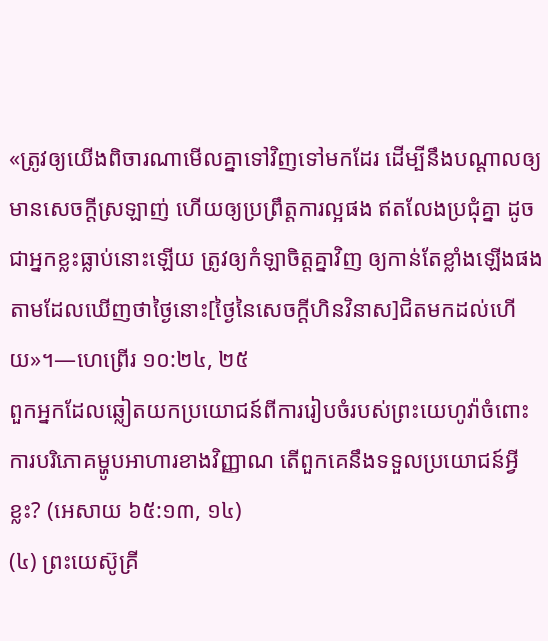«ត្រូវឲ្យយើងពិចារណាមើលគ្នាទៅវិញទៅមកដែរ ដើម្បីនឹងបណ្ដាលឲ្យមានសេចក្ដីស្រឡាញ់ ហើយឲ្យប្រព្រឹត្តការល្អផង ឥតលែងប្រជុំគ្នា ដូចជាអ្នកខ្លះធ្លាប់នោះឡើយ ត្រូវឲ្យកំឡាចិត្តគ្នាវិញ ឲ្យកាន់តែខ្លាំងឡើងផង តាមដែលឃើញថាថ្ងៃនោះ[ថ្ងៃនៃសេចក្ដីហិនវិនាស]ជិតមកដល់ហើយ»។—ហេព្រើរ ១០:២៤, ២៥
ពួកអ្នកដែលឆ្លៀតយកប្រយោជន៍ពីការរៀបចំរបស់ព្រះយេហូវ៉ាចំពោះការបរិភោគម្ហូបអាហារខាងវិញ្ញាណ តើពួកគេនឹងទទួលប្រយោជន៍អ្វីខ្លះ? (អេសាយ ៦៥:១៣, ១៤)
(៤) ព្រះយេស៊ូគ្រី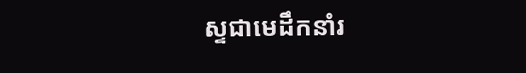ស្ទជាមេដឹកនាំរ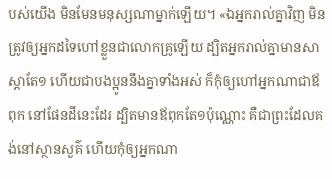បស់យើង មិនមែនមនុស្សណាម្នាក់ឡើយ។ «ឯអ្នករាល់គ្នាវិញ មិនត្រូវឲ្យអ្នកដទៃហៅខ្លួនជាលោកគ្រូឡើយ ដ្បិតអ្នករាល់គ្នាមានសាស្ដាតែ១ ហើយជាបងប្អូននឹងគ្នាទាំងអស់ ក៏កុំឲ្យហៅអ្នកណាជាឪពុក នៅផែនដីនេះដែរ ដ្បិតមានឪពុកតែ១ប៉ុណ្ណោះ គឺជាព្រះដែលគង់នៅស្ថានសួគ៌ ហើយកុំឲ្យអ្នកណា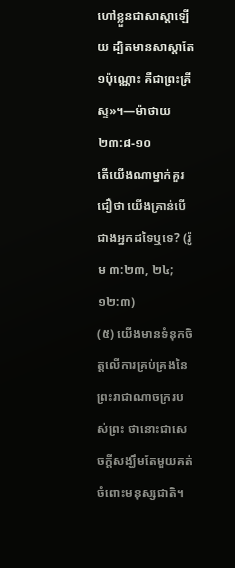ហៅខ្លួនជាសាស្ដាឡើយ ដ្បិតមានសាស្ដាតែ១ប៉ុណ្ណោះ គឺជាព្រះគ្រីស្ទ»។—ម៉ាថាយ ២៣:៨-១០
តើយើងណាម្នាក់គួរជឿថា យើងគ្រាន់បើជាងអ្នកដទៃឬទេ? (រ៉ូម ៣:២៣, ២៤; ១២:៣)
(៥) យើងមានទំនុកចិត្តលើការគ្រប់គ្រងនៃព្រះរាជាណាចក្ររបស់ព្រះ ថានោះជាសេចក្ដីសង្ឃឹមតែមួយគត់ចំពោះមនុស្សជាតិ។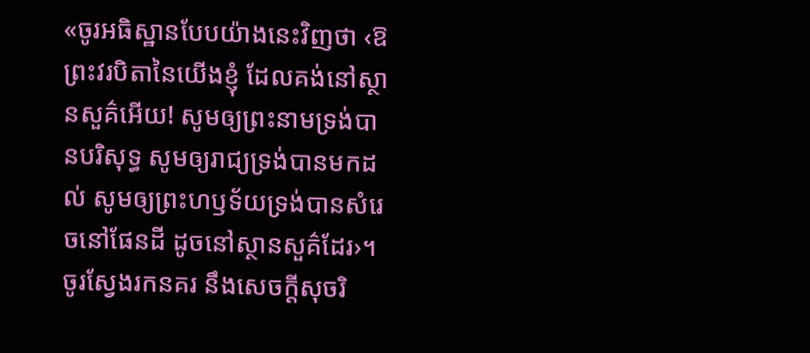«ចូរអធិស្ឋានបែបយ៉ាងនេះវិញថា ‹ឱព្រះវរបិតានៃយើងខ្ញុំ ដែលគង់នៅស្ថានសួគ៌អើយ! សូមឲ្យព្រះនាមទ្រង់បានបរិសុទ្ធ សូមឲ្យរាជ្យទ្រង់បានមកដល់ សូមឲ្យព្រះហឫទ័យទ្រង់បានសំរេចនៅផែនដី ដូចនៅស្ថានសួគ៌ដែរ›។ ចូរស្វែងរកនគរ នឹងសេចក្ដីសុចរិ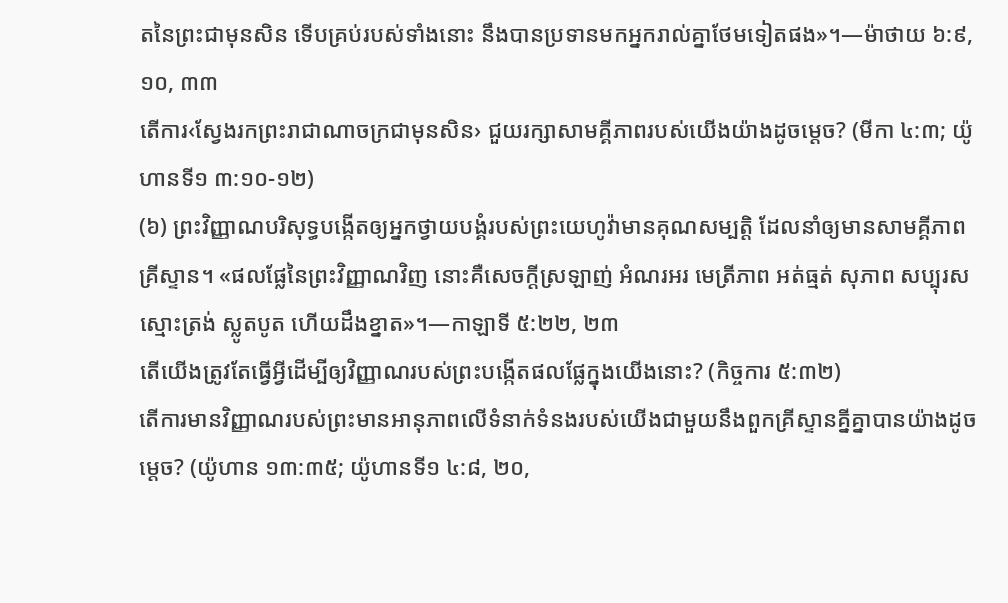តនៃព្រះជាមុនសិន ទើបគ្រប់របស់ទាំងនោះ នឹងបានប្រទានមកអ្នករាល់គ្នាថែមទៀតផង»។—ម៉ាថាយ ៦:៩, ១០, ៣៣
តើការ‹ស្វែងរកព្រះរាជាណាចក្រជាមុនសិន› ជួយរក្សាសាមគ្គីភាពរបស់យើងយ៉ាងដូចម្ដេច? (មីកា ៤:៣; យ៉ូហានទី១ ៣:១០-១២)
(៦) ព្រះវិញ្ញាណបរិសុទ្ធបង្កើតឲ្យអ្នកថ្វាយបង្គំរបស់ព្រះយេហូវ៉ាមានគុណសម្បត្ដិ ដែលនាំឲ្យមានសាមគ្គីភាពគ្រីស្ទាន។ «ផលផ្លែនៃព្រះវិញ្ញាណវិញ នោះគឺសេចក្ដីស្រឡាញ់ អំណរអរ មេត្រីភាព អត់ធ្មត់ សុភាព សប្បុរស ស្មោះត្រង់ ស្លូតបូត ហើយដឹងខ្នាត»។—កាឡាទី ៥:២២, ២៣
តើយើងត្រូវតែធ្វើអ្វីដើម្បីឲ្យវិញ្ញាណរបស់ព្រះបង្កើតផលផ្លែក្នុងយើងនោះ? (កិច្ចការ ៥:៣២)
តើការមានវិញ្ញាណរបស់ព្រះមានអានុភាពលើទំនាក់ទំនងរបស់យើងជាមួយនឹងពួកគ្រីស្ទានគ្នីគ្នាបានយ៉ាងដូចម្ដេច? (យ៉ូហាន ១៣:៣៥; យ៉ូហានទី១ ៤:៨, ២០,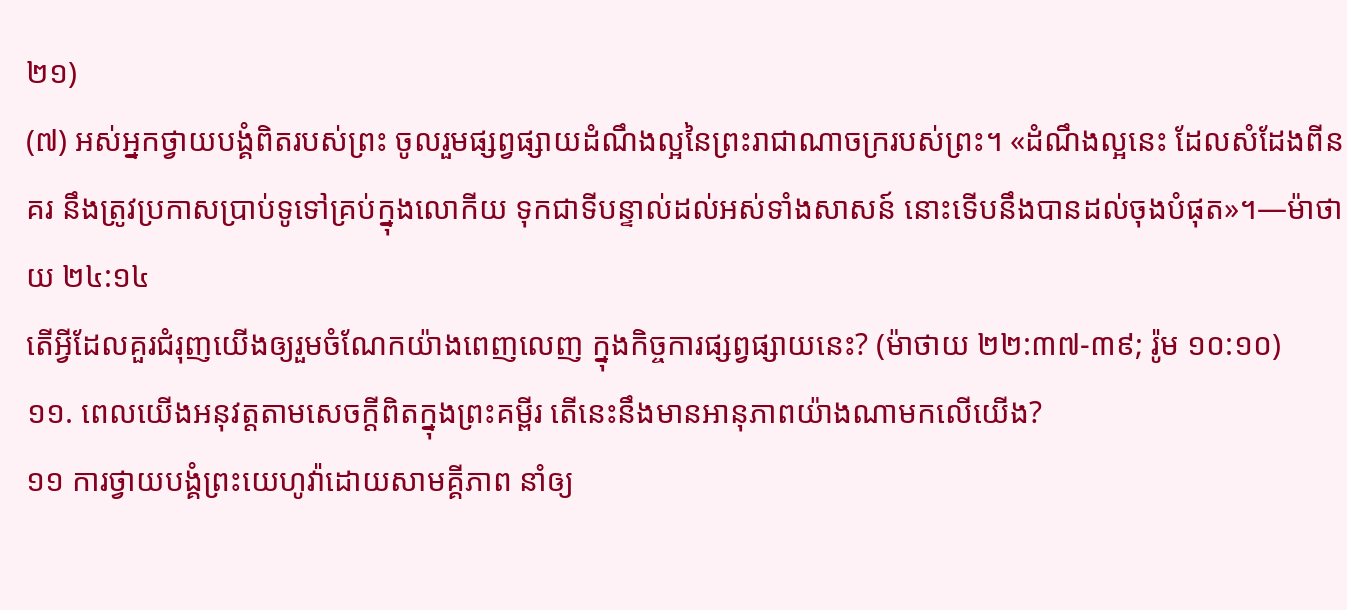២១)
(៧) អស់អ្នកថ្វាយបង្គំពិតរបស់ព្រះ ចូលរួមផ្សព្វផ្សាយដំណឹងល្អនៃព្រះរាជាណាចក្ររបស់ព្រះ។ «ដំណឹងល្អនេះ ដែលសំដែងពីនគរ នឹងត្រូវប្រកាសប្រាប់ទូទៅគ្រប់ក្នុងលោកីយ ទុកជាទីបន្ទាល់ដល់អស់ទាំងសាសន៍ នោះទើបនឹងបានដល់ចុងបំផុត»។—ម៉ាថាយ ២៤:១៤
តើអ្វីដែលគួរជំរុញយើងឲ្យរួមចំណែកយ៉ាងពេញលេញ ក្នុងកិច្ចការផ្សព្វផ្សាយនេះ? (ម៉ាថាយ ២២:៣៧-៣៩; រ៉ូម ១០:១០)
១១. ពេលយើងអនុវត្តតាមសេចក្ដីពិតក្នុងព្រះគម្ពីរ តើនេះនឹងមានអានុភាពយ៉ាងណាមកលើយើង?
១១ ការថ្វាយបង្គំព្រះយេហូវ៉ាដោយសាមគ្គីភាព នាំឲ្យ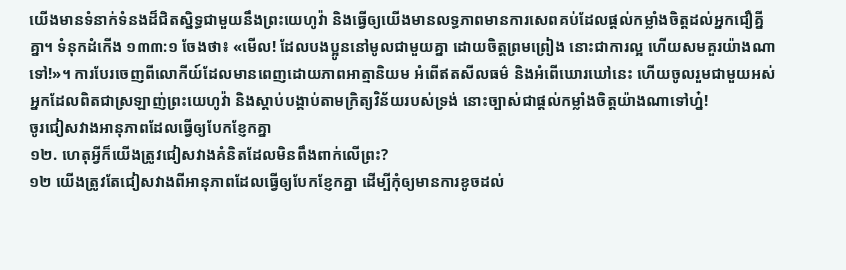យើងមានទំនាក់ទំនងដ៏ជិតស្និទ្ធជាមួយនឹងព្រះយេហូវ៉ា និងធ្វើឲ្យយើងមានលទ្ធភាពមានការសេពគប់ដែលផ្ដល់កម្លាំងចិត្តដល់អ្នកជឿគ្នីគ្នា។ ទំនុកដំកើង ១៣៣:១ ចែងថា៖ «មើល! ដែលបងប្អូននៅមូលជាមួយគ្នា ដោយចិត្តព្រមព្រៀង នោះជាការល្អ ហើយសមគួរយ៉ាងណាទៅ!»។ ការបែរចេញពីលោកីយ៍ដែលមានពេញដោយភាពអាត្មានិយម អំពើឥតសីលធម៌ និងអំពើឃោរឃៅនេះ ហើយចូលរួមជាមួយអស់អ្នកដែលពិតជាស្រឡាញ់ព្រះយេហូវ៉ា និងស្ដាប់បង្គាប់តាមក្រិត្យវិន័យរបស់ទ្រង់ នោះច្បាស់ជាផ្ដល់កម្លាំងចិត្តយ៉ាងណាទៅហ្ន៎!
ចូរជៀសវាងអានុភាពដែលធ្វើឲ្យបែកខ្ញែកគ្នា
១២. ហេតុអ្វីក៏យើងត្រូវជៀសវាងគំនិតដែលមិនពឹងពាក់លើព្រះ?
១២ យើងត្រូវតែជៀសវាងពីអានុភាពដែលធ្វើឲ្យបែកខ្ញែកគ្នា ដើម្បីកុំឲ្យមានការខូចដល់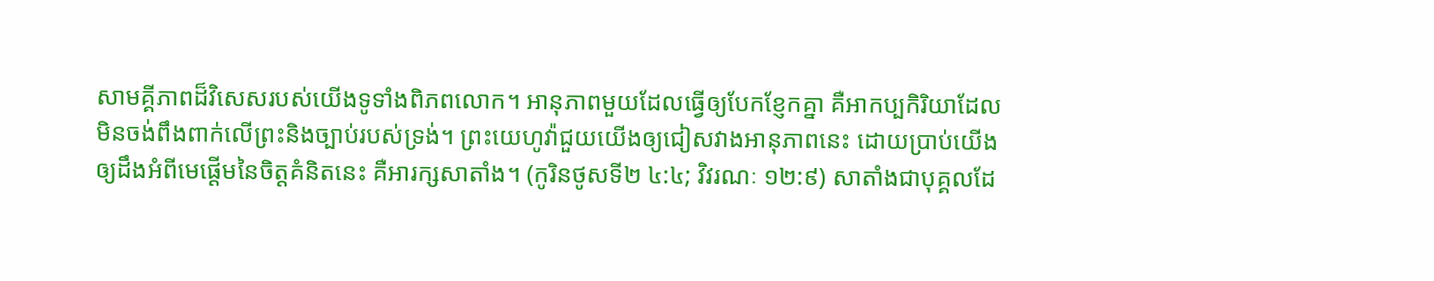សាមគ្គីភាពដ៏វិសេសរបស់យើងទូទាំងពិភពលោក។ អានុភាពមួយដែលធ្វើឲ្យបែកខ្ញែកគ្នា គឺអាកប្បកិរិយាដែលមិនចង់ពឹងពាក់លើព្រះនិងច្បាប់របស់ទ្រង់។ ព្រះយេហូវ៉ាជួយយើងឲ្យជៀសវាងអានុភាពនេះ ដោយប្រាប់យើងឲ្យដឹងអំពីមេផ្ដើមនៃចិត្តគំនិតនេះ គឺអារក្សសាតាំង។ (កូរិនថូសទី២ ៤:៤; វិវរណៈ ១២:៩) សាតាំងជាបុគ្គលដែ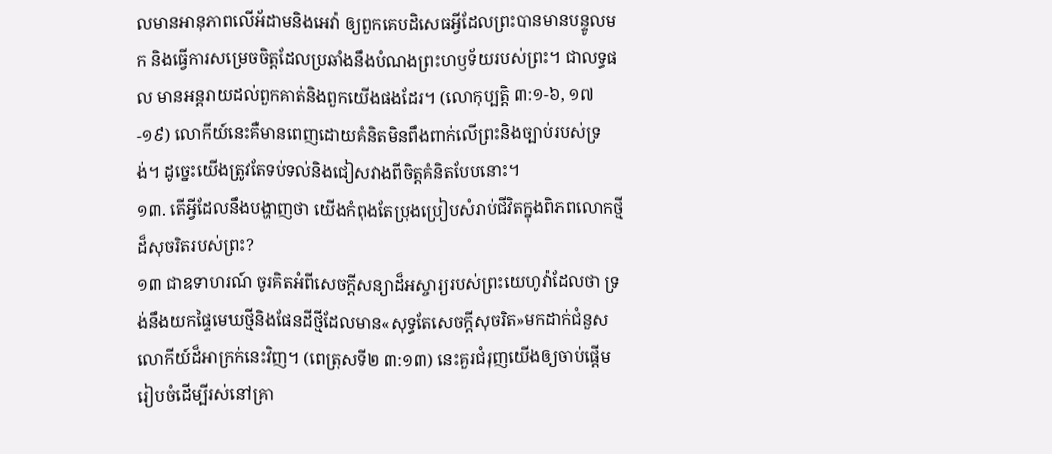លមានអានុភាពលើអ័ដាមនិងអេវ៉ា ឲ្យពួកគេបដិសេធអ្វីដែលព្រះបានមានបន្ទូលមក និងធ្វើការសម្រេចចិត្តដែលប្រឆាំងនឹងបំណងព្រះហឫទ័យរបស់ព្រះ។ ជាលទ្ធផល មានអន្តរាយដល់ពួកគាត់និងពួកយើងផងដែរ។ (លោកុប្បត្តិ ៣:១-៦, ១៧-១៩) លោកីយ៍នេះគឺមានពេញដោយគំនិតមិនពឹងពាក់លើព្រះនិងច្បាប់របស់ទ្រង់។ ដូច្នេះយើងត្រូវតែទប់ទល់និងជៀសវាងពីចិត្តគំនិតបែបនោះ។
១៣. តើអ្វីដែលនឹងបង្ហាញថា យើងកំពុងតែប្រុងប្រៀបសំរាប់ជីវិតក្នុងពិភពលោកថ្មីដ៏សុចរិតរបស់ព្រះ?
១៣ ជាឧទាហរណ៍ ចូរគិតអំពីសេចក្ដីសន្យាដ៏អស្ចារ្យរបស់ព្រះយេហូវ៉ាដែលថា ទ្រង់នឹងយកផ្ទៃមេឃថ្មីនិងផែនដីថ្មីដែលមាន«សុទ្ធតែសេចក្ដីសុចរិត»មកដាក់ជំនួសលោកីយ៍ដ៏អាក្រក់នេះវិញ។ (ពេត្រុសទី២ ៣:១៣) នេះគួរជំរុញយើងឲ្យចាប់ផ្ដើមរៀបចំដើម្បីរស់នៅគ្រា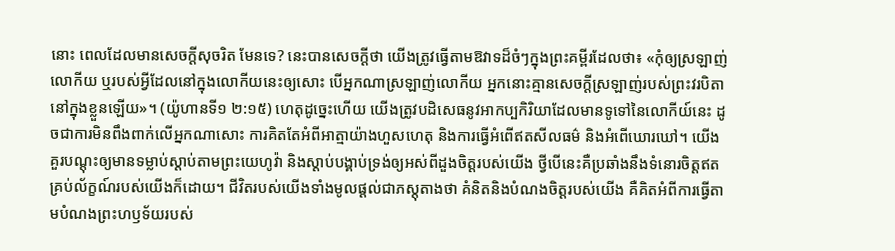នោះ ពេលដែលមានសេចក្ដីសុចរិត មែនទេ? នេះបានសេចក្ដីថា យើងត្រូវធ្វើតាមឱវាទដ៏ចំៗក្នុងព្រះគម្ពីរដែលថា៖ «កុំឲ្យស្រឡាញ់លោកីយ ឬរបស់អ្វីដែលនៅក្នុងលោកីយនេះឲ្យសោះ បើអ្នកណាស្រឡាញ់លោកីយ អ្នកនោះគ្មានសេចក្ដីស្រឡាញ់របស់ព្រះវរបិតានៅក្នុងខ្លួនឡើយ»។ (យ៉ូហានទី១ ២:១៥) ហេតុដូច្នេះហើយ យើងត្រូវបដិសេធនូវអាកប្បកិរិយាដែលមានទូទៅនៃលោកីយ៍នេះ ដូចជាការមិនពឹងពាក់លើអ្នកណាសោះ ការគិតតែអំពីអាត្មាយ៉ាងហួសហេតុ និងការធ្វើអំពើឥតសីលធម៌ និងអំពើឃោរឃៅ។ យើងគួរបណ្ដុះឲ្យមានទម្លាប់ស្ដាប់តាមព្រះយេហូវ៉ា និងស្ដាប់បង្គាប់ទ្រង់ឲ្យអស់ពីដួងចិត្តរបស់យើង ថ្វីបើនេះគឺប្រឆាំងនឹងទំនោរចិត្តឥតគ្រប់ល័ក្ខណ៍របស់យើងក៏ដោយ។ ជីវិតរបស់យើងទាំងមូលផ្ដល់ជាភស្តុតាងថា គំនិតនិងបំណងចិត្តរបស់យើង គឺគិតអំពីការធ្វើតាមបំណងព្រះហឫទ័យរបស់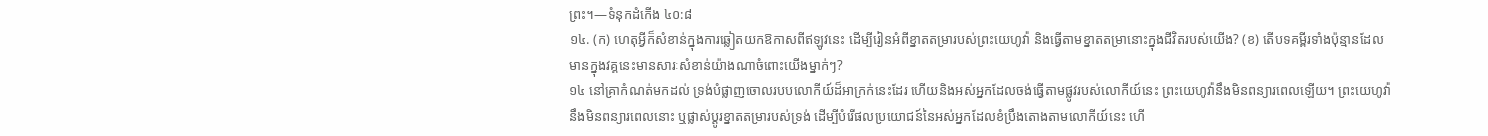ព្រះ។—ទំនុកដំកើង ៤០:៨
១៤. (ក) ហេតុអ្វីក៏សំខាន់ក្នុងការឆ្លៀតយកឱកាសពីឥឡូវនេះ ដើម្បីរៀនអំពីខ្នាតតម្រារបស់ព្រះយេហូវ៉ា និងធ្វើតាមខ្នាតតម្រានោះក្នុងជីវិតរបស់យើង? (ខ) តើបទគម្ពីរទាំងប៉ុន្មានដែលមានក្នុងវគ្គនេះមានសារៈសំខាន់យ៉ាងណាចំពោះយើងម្នាក់ៗ?
១៤ នៅគ្រាកំណត់មកដល់ ទ្រង់បំផ្លាញចោលរបបលោកីយ៍ដ៏អាក្រក់នេះដែរ ហើយនិងអស់អ្នកដែលចង់ធ្វើតាមផ្លូវរបស់លោកីយ៍នេះ ព្រះយេហូវ៉ានឹងមិនពន្យារពេលឡើយ។ ព្រះយេហូវ៉ានឹងមិនពន្យារពេលនោះ ឬផ្លាស់ប្ដូរខ្នាតតម្រារបស់ទ្រង់ ដើម្បីបំរើផលប្រយោជន៍នៃអស់អ្នកដែលខំប្រឹងតោងតាមលោកីយ៍នេះ ហើ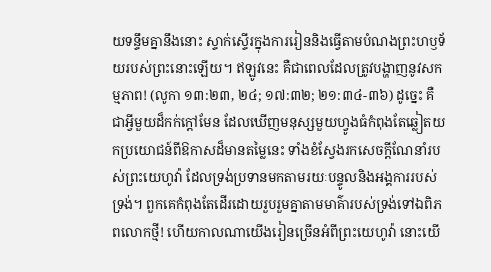យទន្ទឹមគ្នានឹងនោះ ស្ទាក់ស្ទើរក្នុងការរៀននិងធ្វើតាមបំណងព្រះហឫទ័យរបស់ព្រះនោះឡើយ។ ឥឡូវនេះ គឺជាពេលដែលត្រូវបង្ហាញនូវសកម្មភាព! (លូកា ១៣:២៣, ២៤; ១៧:៣២; ២១:៣៤-៣៦) ដូច្នេះ គឺជាអ្វីមួយដ៏កក់ក្ដៅមែន ដែលឃើញមនុស្សមួយហ្វូងធំកំពុងតែឆ្លៀតយកប្រយោជន៍ពីឱកាសដ៏មានតម្លៃនេះ ទាំងខំស្វែងរកសេចក្ដីណែនាំរបស់ព្រះយេហូវ៉ា ដែលទ្រង់ប្រទានមកតាមរយៈបន្ទូលនិងអង្គការរបស់ទ្រង់។ ពួកគេកំពុងតែដើរដោយរួបរួមគ្នាតាមមាគ៌ារបស់ទ្រង់ទៅឯពិភពលោកថ្មី! ហើយកាលណាយើងរៀនច្រើនអំពីព្រះយេហូវ៉ា នោះយើ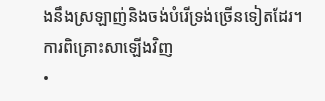ងនឹងស្រឡាញ់និងចង់បំរើទ្រង់ច្រើនទៀតដែរ។
ការពិគ្រោះសាឡើងវិញ
•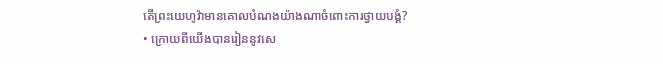តើព្រះយេហូវ៉ាមានគោលបំណងយ៉ាងណាចំពោះការថ្វាយបង្គំ?
• ក្រោយពីយើងបានរៀននូវសេ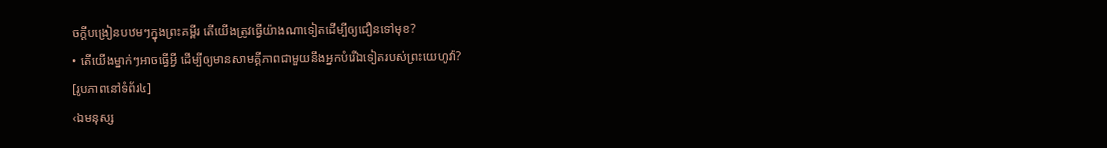ចក្ដីបង្រៀនបឋមៗក្នុងព្រះគម្ពីរ តើយើងត្រូវធ្វើយ៉ាងណាទៀតដើម្បីឲ្យជឿនទៅមុខ?
• តើយើងម្នាក់ៗអាចធ្វើអ្វី ដើម្បីឲ្យមានសាមគ្គីភាពជាមួយនឹងអ្នកបំរើឯទៀតរបស់ព្រះយេហូវ៉ា?
[រូបភាពនៅទំព័រ៤]
‹ឯមនុស្ស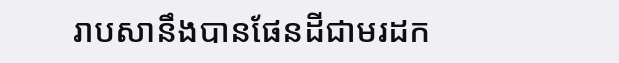រាបសានឹងបានផែនដីជាមរដក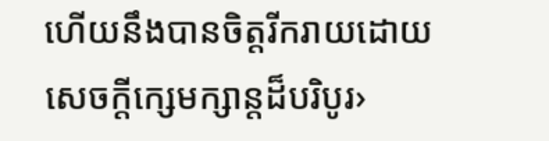ហើយនឹងបានចិត្តរីករាយដោយសេចក្ដីក្សេមក្សាន្តដ៏បរិបូរ›